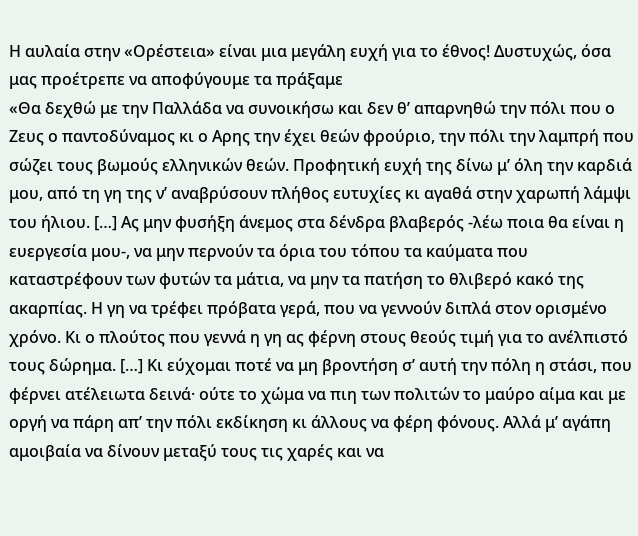Η αυλαία στην «Ορέστεια» είναι μια μεγάλη ευχή για το έθνος! Δυστυχώς, όσα μας προέτρεπε να αποφύγουμε τα πράξαμε
«Θα δεχθώ με την Παλλάδα να συνοικήσω και δεν θ’ απαρνηθώ την πόλι που ο Ζευς ο παντοδύναμος κι ο Αρης την έχει θεών φρούριο, την πόλι την λαμπρή που σώζει τους βωμούς ελληνικών θεών. Προφητική ευχή της δίνω μ’ όλη την καρδιά μου, από τη γη της ν’ αναβρύσουν πλήθος ευτυχίες κι αγαθά στην χαρωπή λάμψι του ήλιου. […] Ας μην φυσήξη άνεμος στα δένδρα βλαβερός -λέω ποια θα είναι η ευεργεσία μου-, να μην περνούν τα όρια του τόπου τα καύματα που καταστρέφουν των φυτών τα μάτια, να μην τα πατήση το θλιβερό κακό της ακαρπίας. Η γη να τρέφει πρόβατα γερά, που να γεννούν διπλά στον ορισμένο χρόνο. Κι ο πλούτος που γεννά η γη ας φέρνη στους θεούς τιμή για το ανέλπιστό τους δώρημα. […] Κι εύχομαι ποτέ να μη βροντήση σ’ αυτή την πόλη η στάσι, που φέρνει ατέλειωτα δεινά· ούτε το χώμα να πιη των πολιτών το μαύρο αίμα και με οργή να πάρη απ’ την πόλι εκδίκηση κι άλλους να φέρη φόνους. Αλλά μ’ αγάπη αμοιβαία να δίνουν μεταξύ τους τις χαρές και να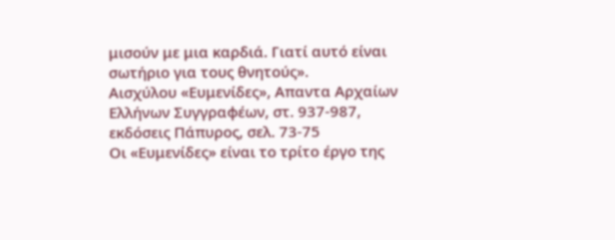μισούν με μια καρδιά. Γιατί αυτό είναι σωτήριο για τους θνητούς».
Αισχύλου «Ευμενίδες», Απαντα Αρχαίων Ελλήνων Συγγραφέων, στ. 937-987, εκδόσεις Πάπυρος, σελ. 73-75
Οι «Ευμενίδες» είναι το τρίτο έργο της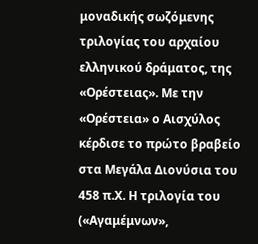μοναδικής σωζόμενης τριλογίας του αρχαίου ελληνικού δράματος, της «Ορέστειας». Με την «Ορέστεια» ο Αισχύλος κέρδισε το πρώτο βραβείο στα Μεγάλα Διονύσια του 458 π.Χ. Η τριλογία του («Αγαμέμνων»,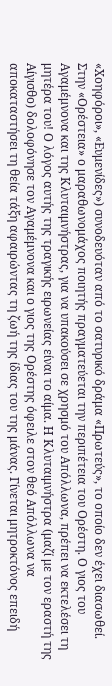«Χοηφόροι», «Ευμενίδες») συνοδευόταν από το σατυρικό δράμα «Πρωτεύς», το οποίο δεν έχει διασωθεί.
Στην «Ορέστεια» ο μαραθωνομάχος ποιητής πραγματεύεται την περιπέτεια του Ορέστη. Ο γιος του Αγαμέμνονα και της Κλυταιμνήστρας, για να υπακούσει σε χρησμό του Απόλλωνα, πρέπει να εκτελέσει τη μητέρα του! Ο λόγος αυτής της τραγικής ειρωνείας είναι το αίμα. Η Κλυταιμνήστρα (μαζί με τον εραστή της Αίγισθο) δολοφόνησε τον Αγαμέμνονα και ο γιος της Ορέστης όφειλε στον θεό Απόλλωνα να αποκαταστήσει τη θεία τάξη αφαιρώντας τη ζωή της ίδιας του της μάνας. Γίνεται μητροκτόνος επειδή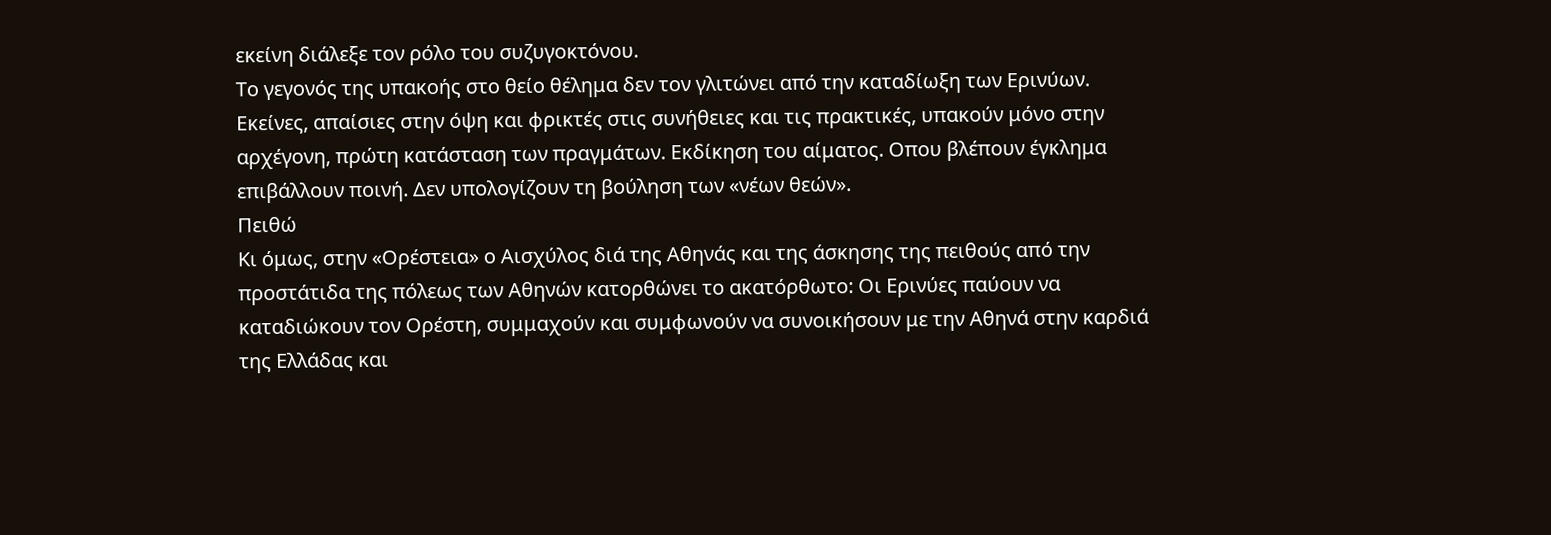εκείνη διάλεξε τον ρόλο του συζυγοκτόνου.
Το γεγονός της υπακοής στο θείο θέλημα δεν τον γλιτώνει από την καταδίωξη των Ερινύων. Εκείνες, απαίσιες στην όψη και φρικτές στις συνήθειες και τις πρακτικές, υπακούν μόνο στην αρχέγονη, πρώτη κατάσταση των πραγμάτων. Εκδίκηση του αίματος. Οπου βλέπουν έγκλημα επιβάλλουν ποινή. Δεν υπολογίζουν τη βούληση των «νέων θεών».
Πειθώ
Κι όμως, στην «Ορέστεια» ο Αισχύλος διά της Αθηνάς και της άσκησης της πειθούς από την προστάτιδα της πόλεως των Αθηνών κατορθώνει το ακατόρθωτο: Οι Ερινύες παύουν να καταδιώκουν τον Ορέστη, συμμαχούν και συμφωνούν να συνοικήσουν με την Αθηνά στην καρδιά της Ελλάδας και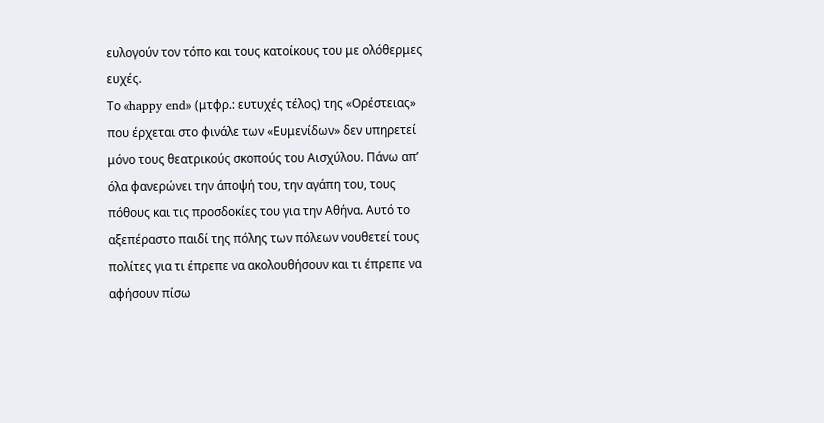ευλογούν τον τόπο και τους κατοίκους του με ολόθερμες ευχές.
Το «happy end» (μτφρ.: ευτυχές τέλος) της «Ορέστειας» που έρχεται στο φινάλε των «Ευμενίδων» δεν υπηρετεί μόνο τους θεατρικούς σκοπούς του Αισχύλου. Πάνω απ’ όλα φανερώνει την άποψή του, την αγάπη του, τους πόθους και τις προσδοκίες του για την Αθήνα. Αυτό το αξεπέραστο παιδί της πόλης των πόλεων νουθετεί τους πολίτες για τι έπρεπε να ακολουθήσουν και τι έπρεπε να αφήσουν πίσω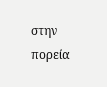στην πορεία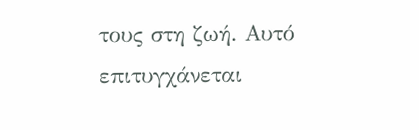τους στη ζωή. Αυτό επιτυγχάνεται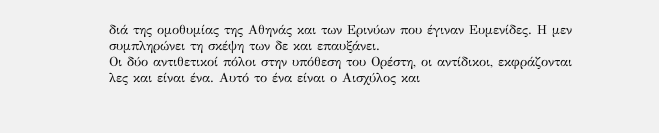διά της ομοθυμίας της Αθηνάς και των Ερινύων που έγιναν Ευμενίδες. Η μεν συμπληρώνει τη σκέψη των δε και επαυξάνει.
Οι δύο αντιθετικοί πόλοι στην υπόθεση του Ορέστη, οι αντίδικοι, εκφράζονται λες και είναι ένα. Αυτό το ένα είναι ο Αισχύλος και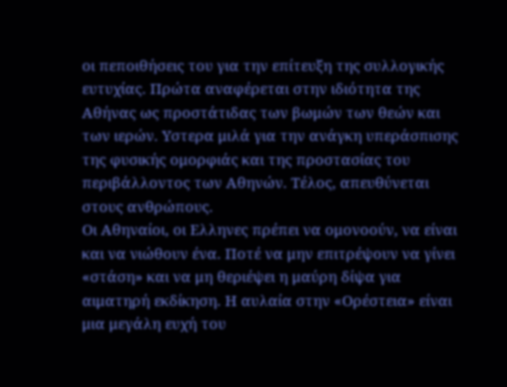οι πεποιθήσεις του για την επίτευξη της συλλογικής ευτυχίας. Πρώτα αναφέρεται στην ιδιότητα της Αθήνας ως προστάτιδας των βωμών των θεών και των ιερών. Υστερα μιλά για την ανάγκη υπεράσπισης της φυσικής ομορφιάς και της προστασίας του περιβάλλοντος των Αθηνών. Τέλος, απευθύνεται στους ανθρώπους.
Οι Αθηναίοι, οι Ελληνες πρέπει να ομονοούν, να είναι και να νιώθουν ένα. Ποτέ να μην επιτρέψουν να γίνει «στάση» και να μη θεριέψει η μαύρη δίψα για αιματηρή εκδίκηση. Η αυλαία στην «Ορέστεια» είναι μια μεγάλη ευχή του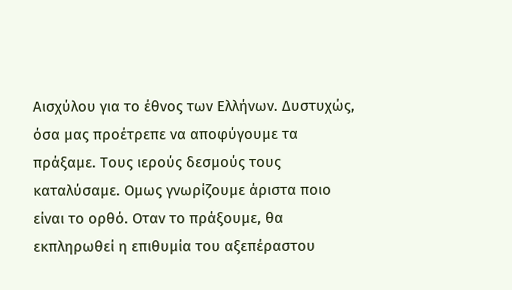Αισχύλου για το έθνος των Ελλήνων. Δυστυχώς, όσα μας προέτρεπε να αποφύγουμε τα πράξαμε. Τους ιερούς δεσμούς τους καταλύσαμε. Ομως γνωρίζουμε άριστα ποιο είναι το ορθό. Οταν το πράξουμε, θα εκπληρωθεί η επιθυμία του αξεπέραστου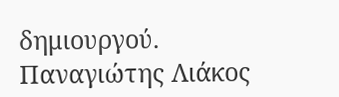δημιουργού.
Παναγιώτης Λιάκος